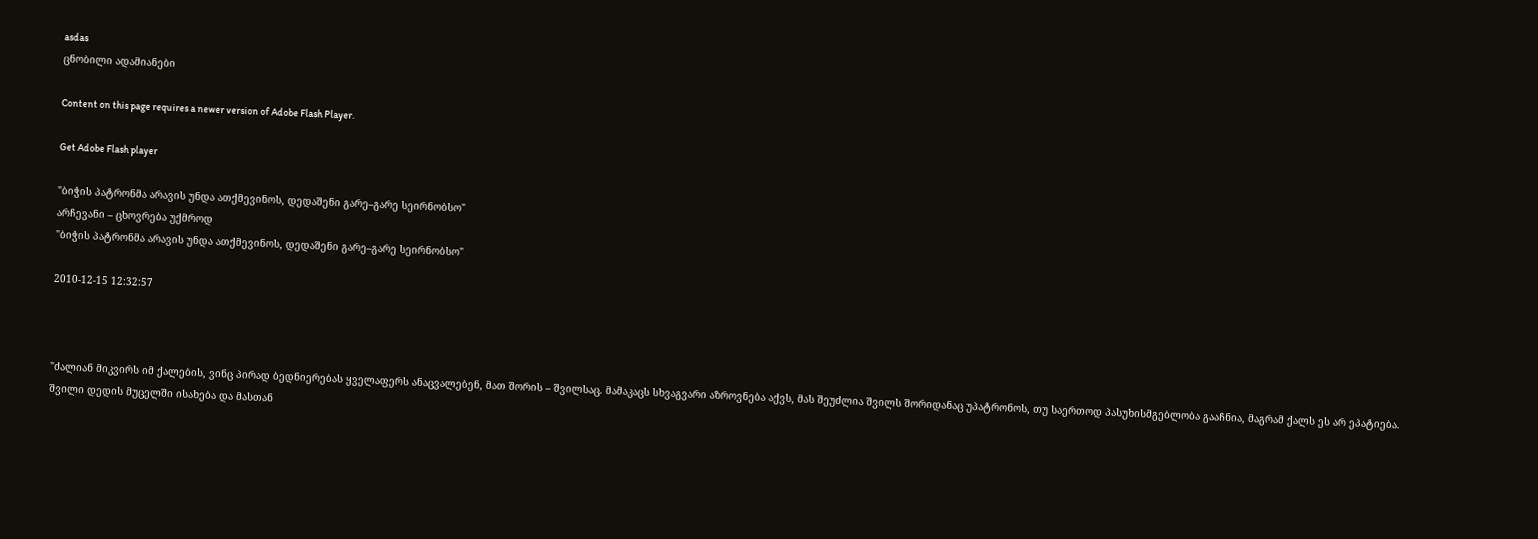asdas
ცნობილი ადამიანები

Content on this page requires a newer version of Adobe Flash Player.

Get Adobe Flash player

"ბიჭის პატრონმა არავის უნდა ათქმევინოს, დედაშენი გარე–გარე სეირნობსო"
არჩევანი – ცხოვრება უქმროდ
"ბიჭის პატრონმა არავის უნდა ათქმევინოს, დედაშენი გარე–გარე სეირნობსო"

2010-12-15 12:32:57



"ძალიან მიკვირს იმ ქალების, ვინც პირად ბედნიერებას ყველაფერს ანაცვალებენ, მათ შორის – შვილსაც. მამაკაცს სხვაგვარი აზროვნება აქვს, მას შეუძლია შვილს შორიდანაც უპატრონოს, თუ საერთოდ პასუხისმგებლობა გააჩნია, მაგრამ ქალს ეს არ ეპატიება. შვილი დედის მუცელში ისახება და მასთან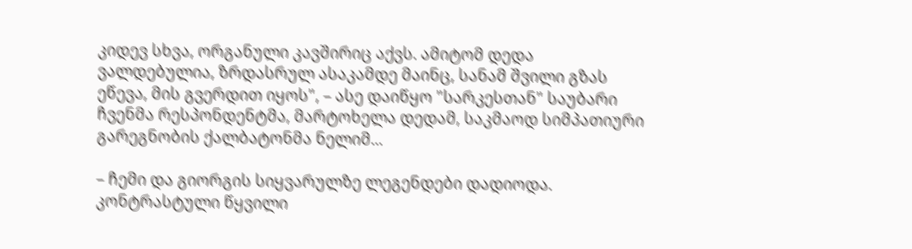კიდევ სხვა, ორგანული კავშირიც აქვს. ამიტომ დედა ვალდებულია, ზრდასრულ ასაკამდე მაინც, სანამ შვილი გზას ეწევა, მის გვერდით იყოს", – ასე დაიწყო "სარკესთან" საუბარი ჩვენმა რესპონდენტმა, მარტოხელა დედამ, საკმაოდ სიმპათიური გარეგნობის ქალბატონმა ნელიმ...

– ჩემი და გიორგის სიყვარულზე ლეგენდები დადიოდა. კონტრასტული წყვილი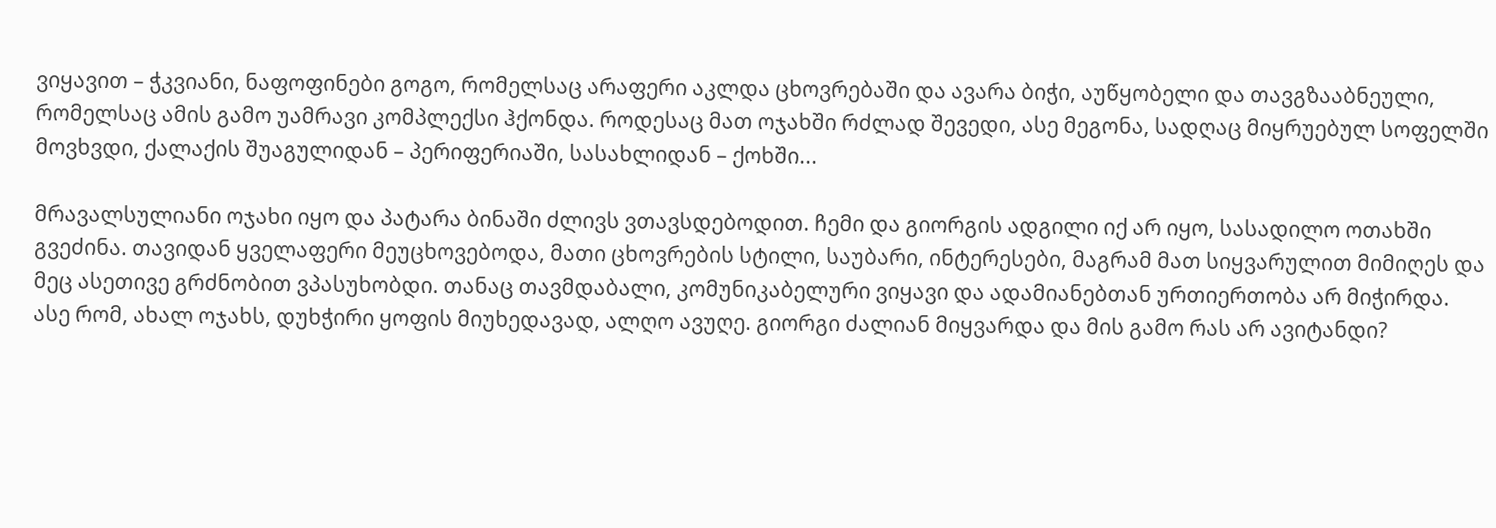ვიყავით – ჭკვიანი, ნაფოფინები გოგო, რომელსაც არაფერი აკლდა ცხოვრებაში და ავარა ბიჭი, აუწყობელი და თავგზააბნეული, რომელსაც ამის გამო უამრავი კომპლექსი ჰქონდა. როდესაც მათ ოჯახში რძლად შევედი, ასე მეგონა, სადღაც მიყრუებულ სოფელში მოვხვდი, ქალაქის შუაგულიდან – პერიფერიაში, სასახლიდან – ქოხში...

მრავალსულიანი ოჯახი იყო და პატარა ბინაში ძლივს ვთავსდებოდით. ჩემი და გიორგის ადგილი იქ არ იყო, სასადილო ოთახში გვეძინა. თავიდან ყველაფერი მეუცხოვებოდა, მათი ცხოვრების სტილი, საუბარი, ინტერესები, მაგრამ მათ სიყვარულით მიმიღეს და მეც ასეთივე გრძნობით ვპასუხობდი. თანაც თავმდაბალი, კომუნიკაბელური ვიყავი და ადამიანებთან ურთიერთობა არ მიჭირდა. ასე რომ, ახალ ოჯახს, დუხჭირი ყოფის მიუხედავად, ალღო ავუღე. გიორგი ძალიან მიყვარდა და მის გამო რას არ ავიტანდი?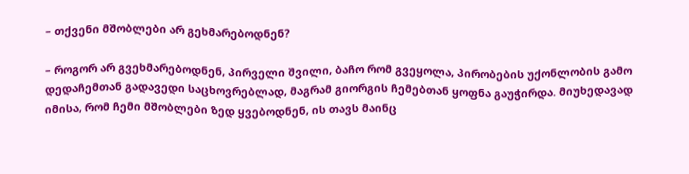– თქვენი მშობლები არ გეხმარებოდნენ?

– როგორ არ გვეხმარებოდნენ, პირველი შვილი, ბაჩო რომ გვეყოლა, პირობების უქონლობის გამო დედაჩემთან გადავედი საცხოვრებლად, მაგრამ გიორგის ჩემებთან ყოფნა გაუჭირდა. მიუხედავად იმისა, რომ ჩემი მშობლები ზედ ყვებოდნენ, ის თავს მაინც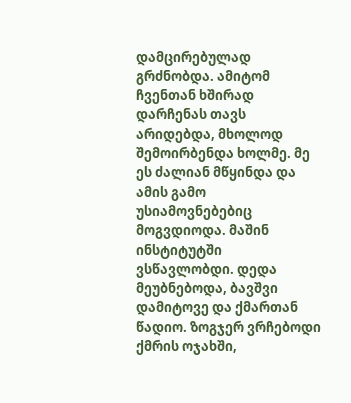დამცირებულად გრძნობდა. ამიტომ ჩვენთან ხშირად დარჩენას თავს არიდებდა, მხოლოდ შემოირბენდა ხოლმე. მე ეს ძალიან მწყინდა და ამის გამო უსიამოვნებებიც მოგვდიოდა. მაშინ ინსტიტუტში ვსწავლობდი. დედა მეუბნებოდა, ბავშვი დამიტოვე და ქმართან წადიო. ზოგჯერ ვრჩებოდი ქმრის ოჯახში,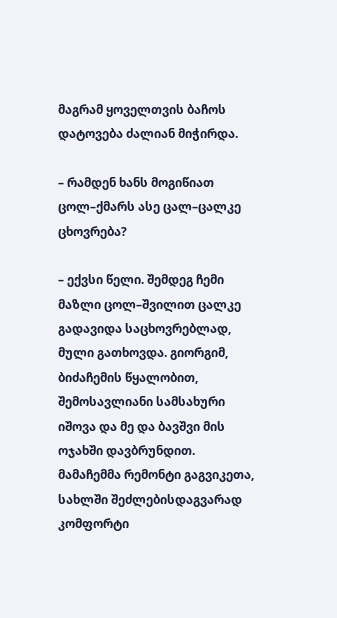მაგრამ ყოველთვის ბაჩოს დატოვება ძალიან მიჭირდა.

– რამდენ ხანს მოგიწიათ ცოლ–ქმარს ასე ცალ–ცალკე ცხოვრება?

– ექვსი წელი. შემდეგ ჩემი მაზლი ცოლ–შვილით ცალკე გადავიდა საცხოვრებლად, მული გათხოვდა. გიორგიმ, ბიძაჩემის წყალობით, შემოსავლიანი სამსახური იშოვა და მე და ბავშვი მის ოჯახში დავბრუნდით. მამაჩემმა რემონტი გაგვიკეთა, სახლში შეძლებისდაგვარად კომფორტი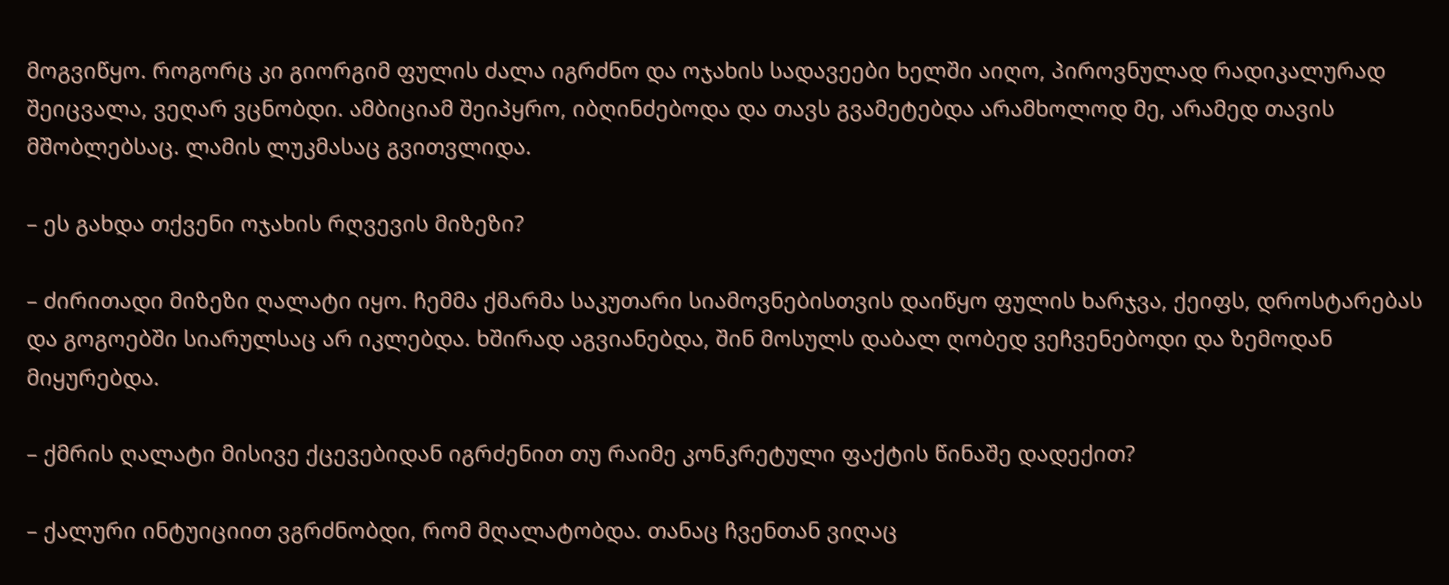მოგვიწყო. როგორც კი გიორგიმ ფულის ძალა იგრძნო და ოჯახის სადავეები ხელში აიღო, პიროვნულად რადიკალურად შეიცვალა, ვეღარ ვცნობდი. ამბიციამ შეიპყრო, იბღინძებოდა და თავს გვამეტებდა არამხოლოდ მე, არამედ თავის მშობლებსაც. ლამის ლუკმასაც გვითვლიდა.

– ეს გახდა თქვენი ოჯახის რღვევის მიზეზი?

– ძირითადი მიზეზი ღალატი იყო. ჩემმა ქმარმა საკუთარი სიამოვნებისთვის დაიწყო ფულის ხარჯვა, ქეიფს, დროსტარებას და გოგოებში სიარულსაც არ იკლებდა. ხშირად აგვიანებდა, შინ მოსულს დაბალ ღობედ ვეჩვენებოდი და ზემოდან მიყურებდა.

– ქმრის ღალატი მისივე ქცევებიდან იგრძენით თუ რაიმე კონკრეტული ფაქტის წინაშე დადექით?

– ქალური ინტუიციით ვგრძნობდი, რომ მღალატობდა. თანაც ჩვენთან ვიღაც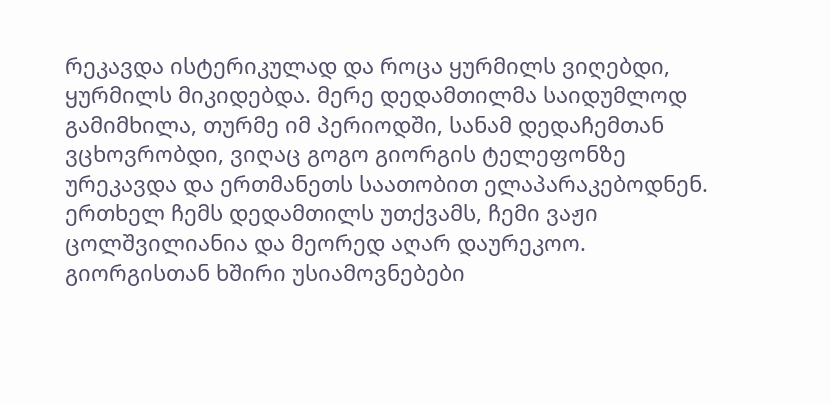რეკავდა ისტერიკულად და როცა ყურმილს ვიღებდი, ყურმილს მიკიდებდა. მერე დედამთილმა საიდუმლოდ გამიმხილა, თურმე იმ პერიოდში, სანამ დედაჩემთან ვცხოვრობდი, ვიღაც გოგო გიორგის ტელეფონზე ურეკავდა და ერთმანეთს საათობით ელაპარაკებოდნენ. ერთხელ ჩემს დედამთილს უთქვამს, ჩემი ვაჟი ცოლშვილიანია და მეორედ აღარ დაურეკოო. გიორგისთან ხშირი უსიამოვნებები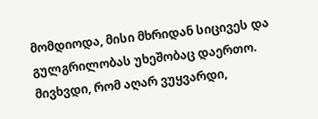მომდიოდა, მისი მხრიდან სიცივეს და გულგრილობას უხეშობაც დაერთო. მივხვდი, რომ აღარ ვუყვარდი,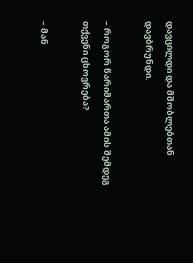დავცილდი და მშობლებთან დავბრუნდი.

– როგორ წარიმართა ამის შემდეგ თქვენი ცხოვრება?

– მან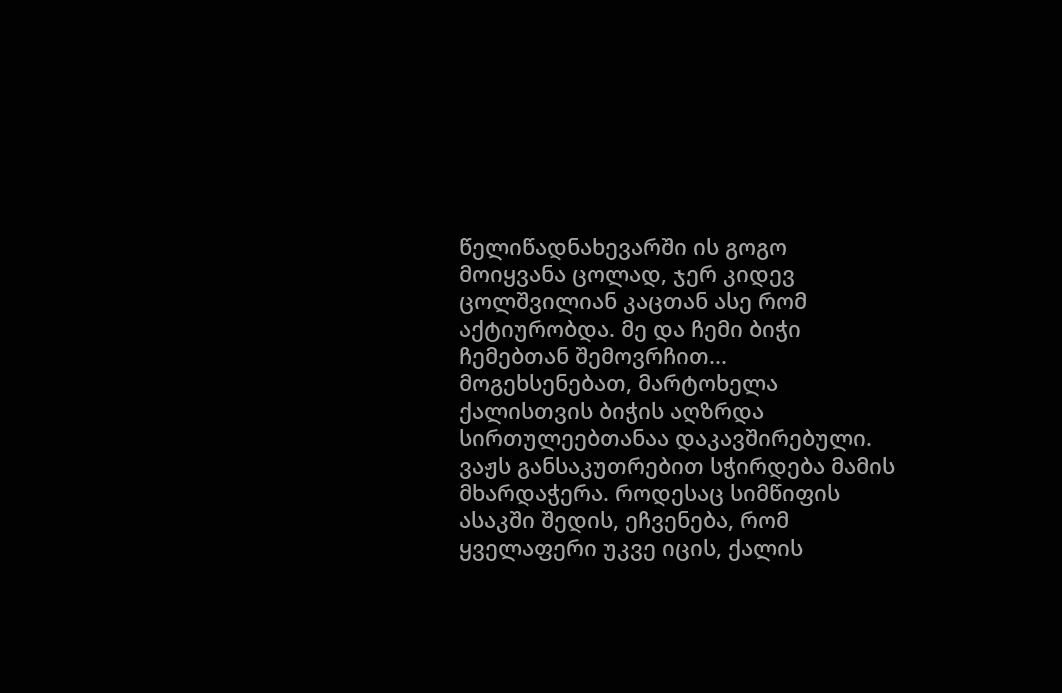წელიწადნახევარში ის გოგო მოიყვანა ცოლად, ჯერ კიდევ ცოლშვილიან კაცთან ასე რომ აქტიურობდა. მე და ჩემი ბიჭი ჩემებთან შემოვრჩით... მოგეხსენებათ, მარტოხელა ქალისთვის ბიჭის აღზრდა სირთულეებთანაა დაკავშირებული. ვაჟს განსაკუთრებით სჭირდება მამის მხარდაჭერა. როდესაც სიმწიფის ასაკში შედის, ეჩვენება, რომ ყველაფერი უკვე იცის, ქალის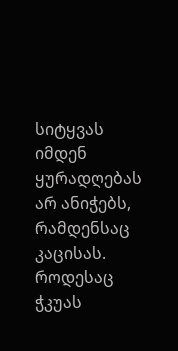სიტყვას იმდენ ყურადღებას არ ანიჭებს, რამდენსაც კაცისას. როდესაც ჭკუას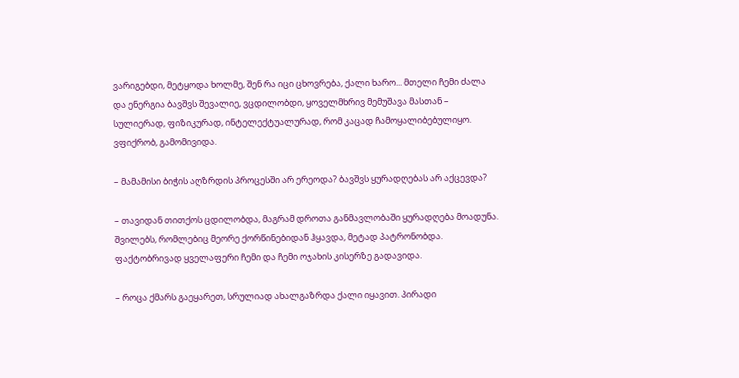ვარიგებდი, მეტყოდა ხოლმე, შენ რა იცი ცხოვრება, ქალი ხარო... მთელი ჩემი ძალა და ენერგია ბავშვს შევალიე, ვცდილობდი, ყოველმხრივ მემუშავა მასთან – სულიერად, ფიზიკურად, ინტელექტუალურად, რომ კაცად ჩამოყალიბებულიყო. ვფიქრობ, გამომივიდა.

– მამამისი ბიჭის აღზრდის პროცესში არ ერეოდა? ბავშვს ყურადღებას არ აქცევდა?

– თავიდან თითქოს ცდილობდა, მაგრამ დროთა განმავლობაში ყურადღება მოადუნა. შვილებს, რომლებიც მეორე ქორწინებიდან ჰყავდა, მეტად პატრონობდა. ფაქტობრივად ყველაფერი ჩემი და ჩემი ოჯახის კისერზე გადავიდა.

– როცა ქმარს გაეყარეთ, სრულიად ახალგაზრდა ქალი იყავით. პირადი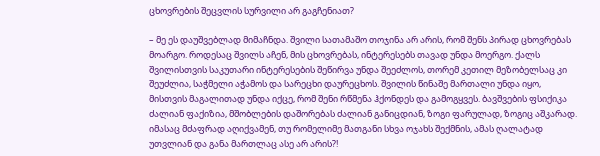ცხოვრების შეცვლის სურვილი არ გაგჩენიათ?

– მე ეს დაუშვებლად მიმაჩნდა. შვილი სათამაშო თოჯინა არ არის, რომ შენს პირად ცხოვრებას მოარგო. როდესაც შვილს აჩენ, მის ცხოვრებას, ინტერესებს თავად უნდა მოერგო. ქალს შვილისთვის საკუთარი ინტერესების შეწირვა უნდა შეეძლოს, თორემ კეთილ მეზობელსაც კი შეუძლია, საჭმელი აჭამოს და სარეცხი დაურეცხოს. შვილის წინაშე მართალი უნდა იყო, მისთვის მაგალითად უნდა იქცე, რომ შენი რწმენა ჰქონდეს და გამოგყვეს. ბავშვების ფსიქიკა ძალიან ფაქიზია, მშობლების დაშორებას ძალიან განიცდიან, ზოგი ფარულად, ზოგიც აშკარად. იმასაც მძაფრად აღიქვამენ, თუ რომელიმე მათგანი სხვა ოჯახს შექმნის, ამას ღალატად უთვლიან და განა მართლაც ასე არ არის?!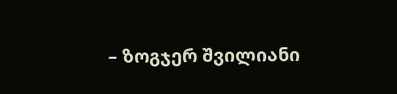– ზოგჯერ შვილიანი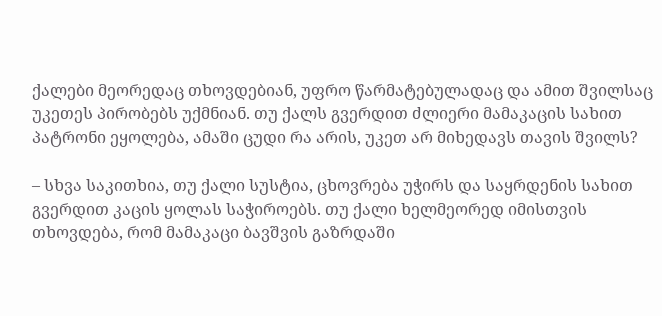ქალები მეორედაც თხოვდებიან, უფრო წარმატებულადაც და ამით შვილსაც უკეთეს პირობებს უქმნიან. თუ ქალს გვერდით ძლიერი მამაკაცის სახით პატრონი ეყოლება, ამაში ცუდი რა არის, უკეთ არ მიხედავს თავის შვილს?

– სხვა საკითხია, თუ ქალი სუსტია, ცხოვრება უჭირს და საყრდენის სახით გვერდით კაცის ყოლას საჭიროებს. თუ ქალი ხელმეორედ იმისთვის თხოვდება, რომ მამაკაცი ბავშვის გაზრდაში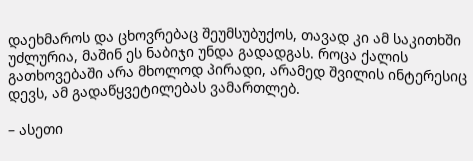დაეხმაროს და ცხოვრებაც შეუმსუბუქოს, თავად კი ამ საკითხში უძლურია, მაშინ ეს ნაბიჯი უნდა გადადგას. როცა ქალის გათხოვებაში არა მხოლოდ პირადი, არამედ შვილის ინტერესიც დევს, ამ გადაწყვეტილებას ვამართლებ.

– ასეთი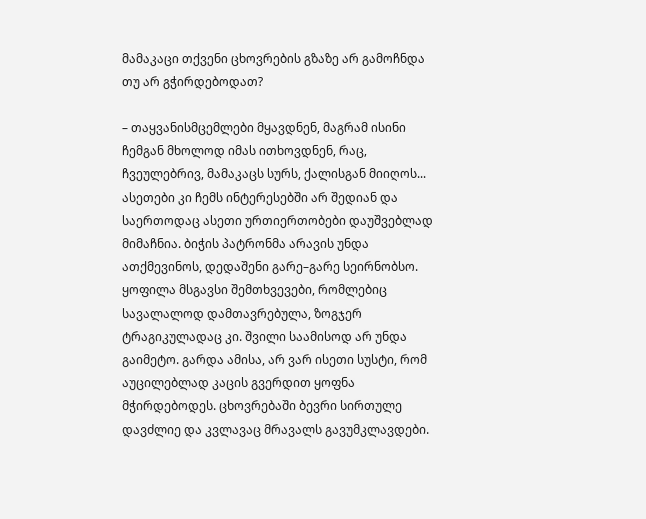მამაკაცი თქვენი ცხოვრების გზაზე არ გამოჩნდა თუ არ გჭირდებოდათ?

– თაყვანისმცემლები მყავდნენ, მაგრამ ისინი ჩემგან მხოლოდ იმას ითხოვდნენ, რაც, ჩვეულებრივ, მამაკაცს სურს, ქალისგან მიიღოს... ასეთები კი ჩემს ინტერესებში არ შედიან და საერთოდაც ასეთი ურთიერთობები დაუშვებლად მიმაჩნია. ბიჭის პატრონმა არავის უნდა ათქმევინოს, დედაშენი გარე–გარე სეირნობსო. ყოფილა მსგავსი შემთხვევები, რომლებიც სავალალოდ დამთავრებულა, ზოგჯერ ტრაგიკულადაც კი. შვილი საამისოდ არ უნდა გაიმეტო. გარდა ამისა, არ ვარ ისეთი სუსტი, რომ აუცილებლად კაცის გვერდით ყოფნა მჭირდებოდეს. ცხოვრებაში ბევრი სირთულე დავძლიე და კვლავაც მრავალს გავუმკლავდები.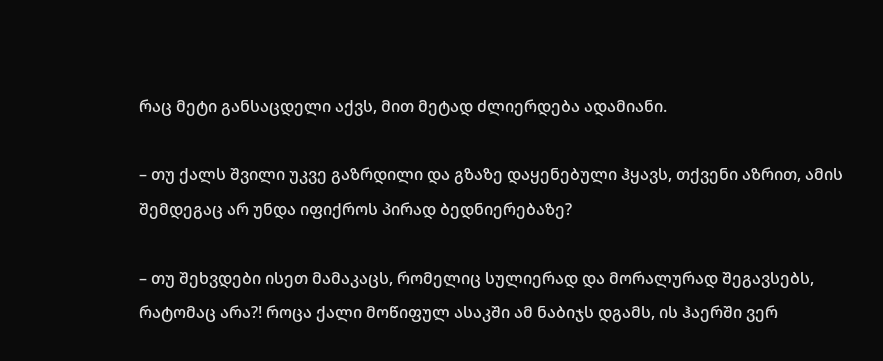რაც მეტი განსაცდელი აქვს, მით მეტად ძლიერდება ადამიანი.

– თუ ქალს შვილი უკვე გაზრდილი და გზაზე დაყენებული ჰყავს, თქვენი აზრით, ამის შემდეგაც არ უნდა იფიქროს პირად ბედნიერებაზე?

– თუ შეხვდები ისეთ მამაკაცს, რომელიც სულიერად და მორალურად შეგავსებს, რატომაც არა?! როცა ქალი მოწიფულ ასაკში ამ ნაბიჯს დგამს, ის ჰაერში ვერ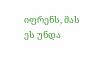იფრენს, მას ეს უნდა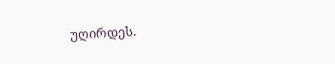უღირდეს.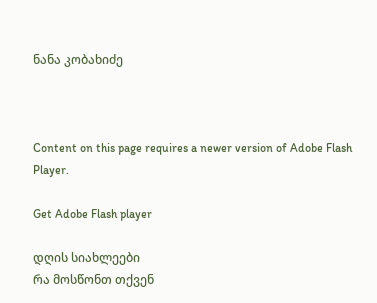ნანა კობახიძე



Content on this page requires a newer version of Adobe Flash Player.

Get Adobe Flash player

დღის სიახლეები
რა მოსწონთ თქვენ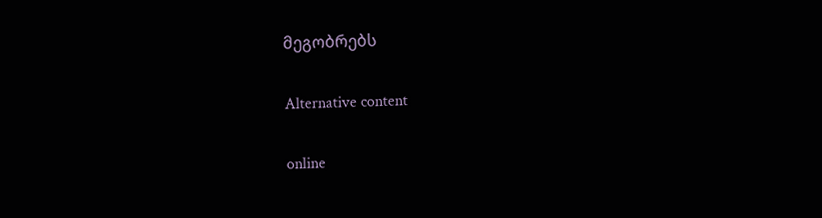მეგობრებს

Alternative content

online